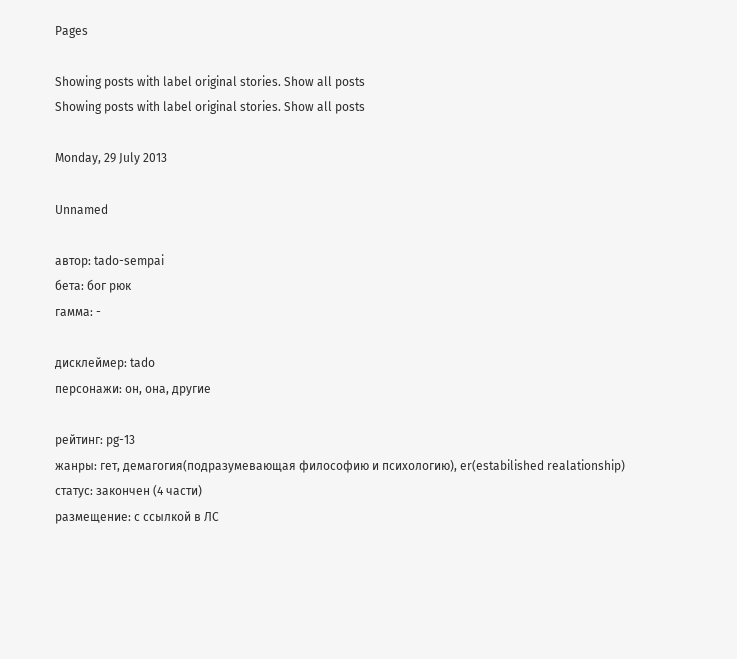Pages

Showing posts with label original stories. Show all posts
Showing posts with label original stories. Show all posts

Monday, 29 July 2013

Unnamed

автор: tado-sempai
бета: бог рюк
гамма: -

дисклеймер: tado
персонажи: он, она, другие

рейтинг: pg-13
жанры: гет, демагогия(подразумевающая философию и психологию), er(estabilished realationship)
статус: закончен (4 части)
размещение: с ссылкой в ЛС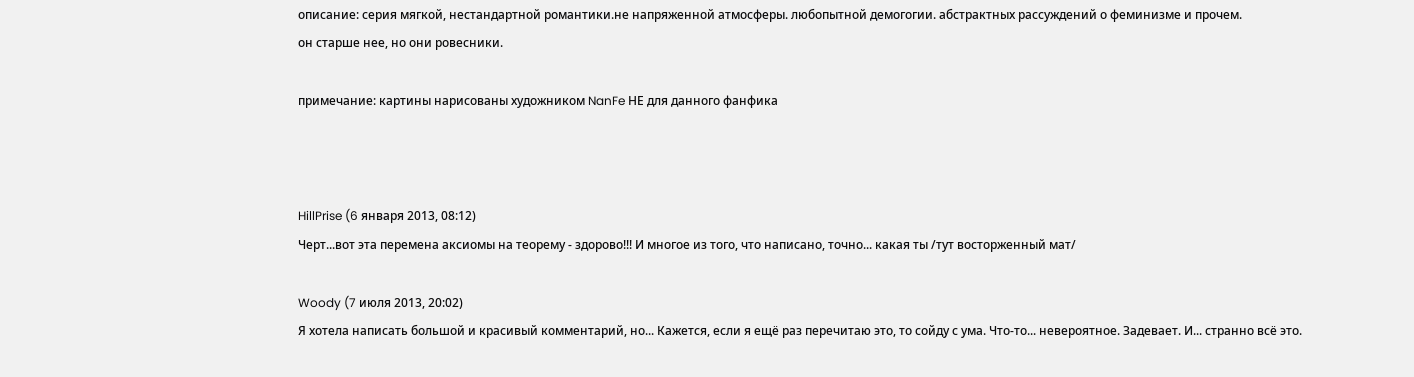описание: серия мягкой, нестандартной романтики.не напряженной атмосферы. любопытной демогогии. абстрактных рассуждений о феминизме и прочем.
он старше нее, но они ровесники.

примечание: картины нарисованы художником NanFe НЕ для данного фанфика



HillPrise (6 января 2013, 08:12)
Черт...вот эта перемена аксиомы на теорему - здорово!!! И многое из того, что написано, точно... какая ты /тут восторженный мат/

Woody (7 июля 2013, 20:02)
Я хотела написать большой и красивый комментарий, но... Кажется, если я ещё раз перечитаю это, то сойду с ума. Что-то... невероятное. Задевает. И... странно всё это.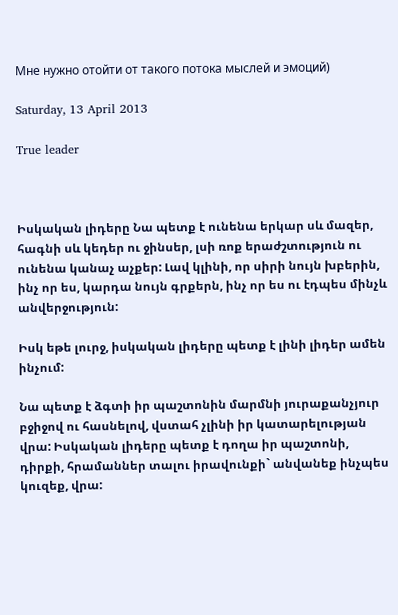Мне нужно отойти от такого потока мыслей и эмоций)

Saturday, 13 April 2013

True leader



Իսկական լիդերը Նա պետք է ունենա երկար սև մազեր, հագնի սև կեդեր ու ջինսեր, լսի ռոք երաժշտություն ու ունենա կանաչ աչքեր: Լավ կլինի, որ սիրի նույն խբերին, ինչ որ ես, կարդա նույն գրքերն, ինչ որ ես ու էդպես մինչև անվերջություն:

Իսկ եթե լուրջ, իսկական լիդերը պետք է լինի լիդեր ամեն ինչում:

Նա պետք է ձգտի իր պաշտոնին մարմնի յուրաքանչյուր բջիջով ու հասնելով, վստահ չլինի իր կատարելության վրա: Իսկական լիդերը պետք է դողա իր պաշտոնի, դիրքի, հրամաններ տալու իրավունքի` անվանեք ինչպես կուզեք, վրա: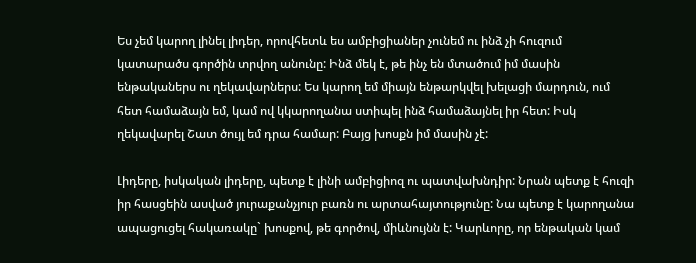Ես չեմ կարող լինել լիդեր, որովհետև ես ամբիցիաներ չունեմ ու ինձ չի հուզում կատարածս գործին տրվող անունը: Ինձ մեկ է, թե ինչ են մտածում իմ մասին ենթականերս ու ղեկավարներս: Ես կարող եմ միայն ենթարկվել խելացի մարդուն, ում հետ համաձայն եմ, կամ ով կկարողանա ստիպել ինձ համաձայնել իր հետ: Իսկ ղեկավարել Շատ ծույլ եմ դրա համար: Բայց խոսքն իմ մասին չէ:

Լիդերը, իսկական լիդերը, պետք է լինի ամբիցիոզ ու պատվախնդիր: Նրան պետք է հուզի իր հասցեին ասված յուրաքանչյուր բառն ու արտահայտությունը: Նա պետք է կարողանա ապացուցել հակառակը` խոսքով, թե գործով, միևնույնն է: Կարևորը, որ ենթական կամ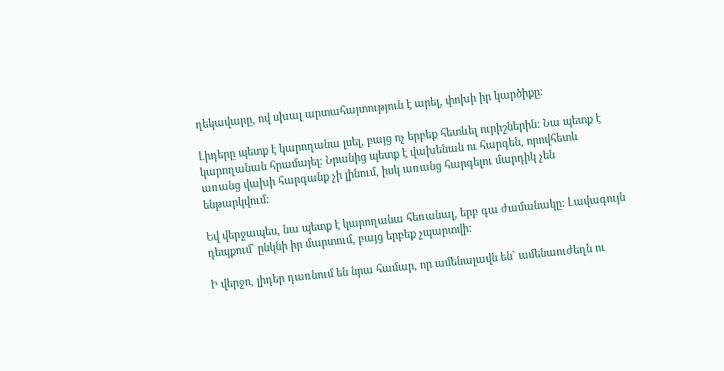ղեկավարը, ով սխալ արտահայտություն է արել, փոխի իր կարծիքը:

Լիդերը պետք է կարողանա լսել, բայց ոչ երբեք հետևել ուրիշներին: Նա պետք է կարողանան հրամայել: Նրանից պետք է վախենան ու հարգեն, որովհետև առանց վախի հարգանք չի լինում, իսկ առանց հարգելու մարդիկ չեն ենթարկվում:

Եվ վերջապես, նա պետք է կարողանա հեռանալ, երբ գա ժամանակը: Լավագույն դեպքում` ընկնի իր մարտում, բայց երբեք չպարտվի:

Ի վերջո, լիդեր դառնում են նրա համար, որ ամենալավն են` ամենաուժեղն ու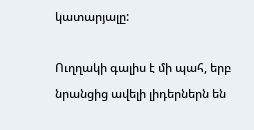կատարյալը:

Ուղղակի գալիս է մի պահ, երբ նրանցից ավելի լիդերներն են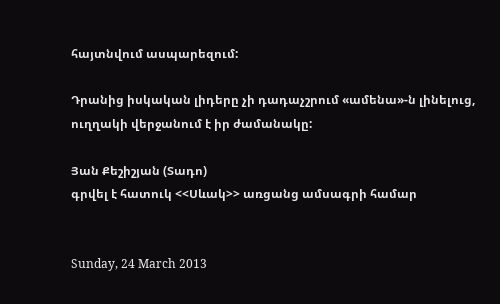հայտնվում ասպարեզում:

Դրանից իսկական լիդերը չի դադաչշրում «ամենա»-ն լինելուց, ուղղակի վերջանում է իր ժամանակը:

Յան Քեշիշյան (Տադո)
գրվել է հատուկ <<Սևակ>> առցանց ամսագրի համար


Sunday, 24 March 2013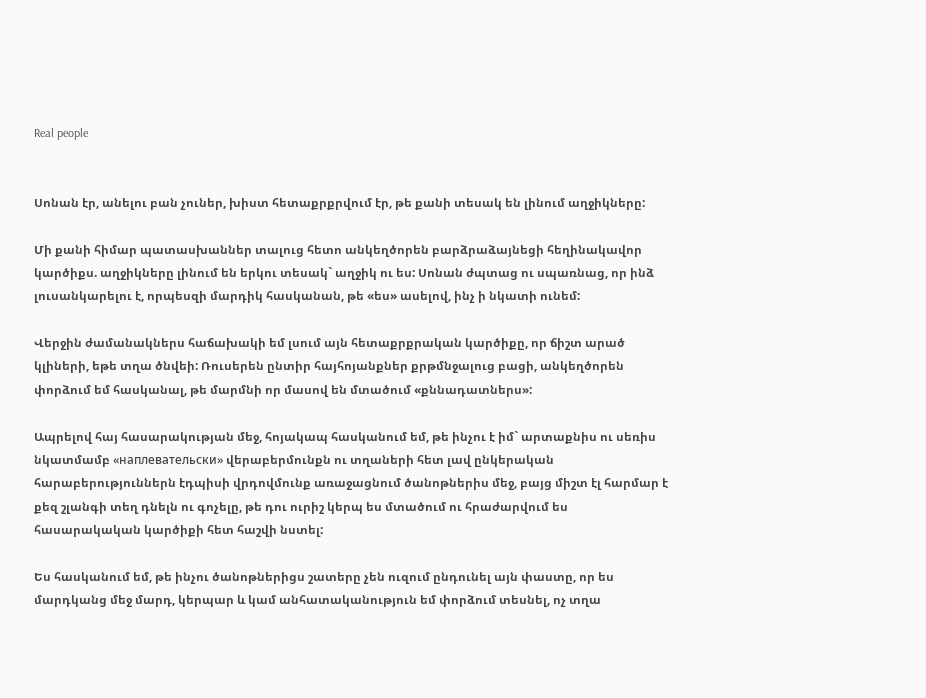Real people


Սոնան էր, անելու բան չուներ, խիստ հետաքրքրվում էր, թե քանի տեսակ են լինում աղջիկները:

Մի քանի հիմար պատասխաններ տալուց հետո անկեղծորեն բարձրաձայնեցի հեղինակավոր կարծիքս. աղջիկները լինում են երկու տեսակ` աղջիկ ու ես: Սոնան ժպտաց ու սպառնաց, որ ինձ լուսանկարելու է, որպեսզի մարդիկ հասկանան, թե «ես» ասելով, ինչ ի նկատի ունեմ:

Վերջին ժամանակներս հաճախակի եմ լսում այն հետաքրքրական կարծիքը, որ ճիշտ արած կլիների, եթե տղա ծնվեի: Ռուսերեն ընտիր հայհոյանքներ քրթմնջալուց բացի, անկեղծորեն փորձում եմ հասկանալ, թե մարմնի որ մասով են մտածում «քննադատներս»:

Ապրելով հայ հասարակության մեջ, հոյակապ հասկանում եմ, թե ինչու է իմ` արտաքնիս ու սեռիս նկատմամբ «наплевательски» վերաբերմունքն ու տղաների հետ լավ ընկերական հարաբերություններն էդպիսի վրդովմունք առաջացնում ծանոթներիս մեջ, բայց միշտ էլ հարմար է քեզ շլանգի տեղ դնելն ու գոչելը, թե դու ուրիշ կերպ ես մտածում ու հրաժարվում ես հասարակական կարծիքի հետ հաշվի նստել:

Ես հասկանում եմ, թե ինչու ծանոթներիցս շատերը չեն ուզում ընդունել այն փաստը, որ ես մարդկանց մեջ մարդ, կերպար և կամ անհատականություն եմ փորձում տեսնել, ոչ տղա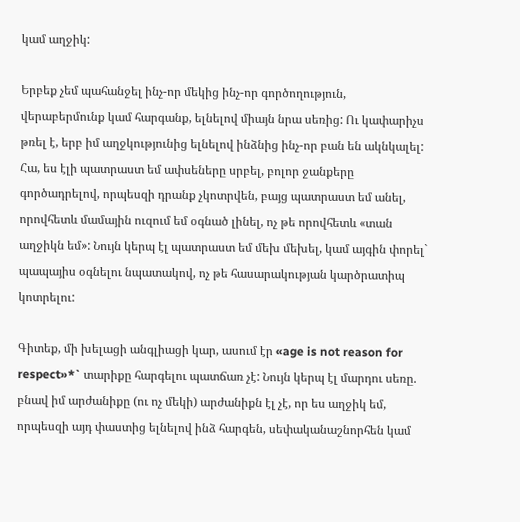կամ աղջիկ:

Երբեք չեմ պահանջել ինչ-որ մեկից ինչ-որ գործողություն, վերաբերմունք կամ հարգանք, ելնելով միայն նրա սեռից: Ու կափարիչս թռել է, երբ իմ աղջկությունից ելնելով ինձնից ինչ-որ բան են ակնկալել: Հա, ես էլի պատրաստ եմ ափսեները սրբել, բոլոր ջանքերը գործադրելով, որպեսզի դրանք չկոտրվեն, բայց պատրաստ եմ անել, որովհետև մամային ուզում եմ օգնած լինել, ոչ թե որովհետև «տան աղջիկն եմ»: Նույն կերպ էլ պատրաստ եմ մեխ մեխել, կամ այգին փորել` պապայիս օգնելու նպատակով, ոչ թե հասարակության կարծրատիպ կոտրելու:

Գիտեք, մի խելացի անգլիացի կար, ասում էր «age is not reason for respect»*` տարիքը հարգելու պատճառ չէ: Նույն կերպ էլ մարդու սեռը. բնավ իմ արժանիքը (ու ոչ մեկի) արժանիքն էլ չէ, որ ես աղջիկ եմ, որպեսզի այդ փաստից ելնելով ինձ հարգեն, սեփականաշնորհեն կամ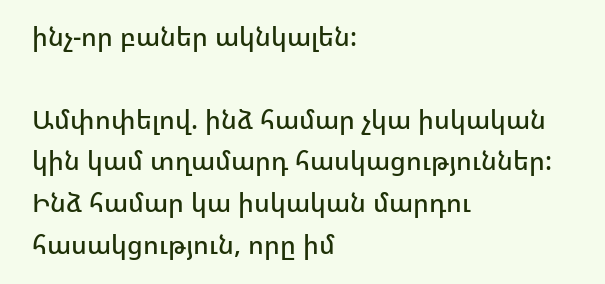ինչ-որ բաներ ակնկալեն:

Ամփոփելով. ինձ համար չկա իսկական կին կամ տղամարդ հասկացություններ: Ինձ համար կա իսկական մարդու հասակցություն, որը իմ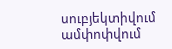սուբյեկտիվում ամփոփվում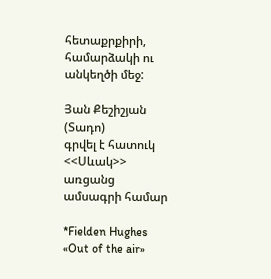հետաքրքիրի, համարձակի ու անկեղծի մեջ:

Յան Քեշիշյան (Տադո)
գրվել է հատուկ <<Սևակ>> առցանց ամսագրի համար

*Fielden Hughes «Out of the air»